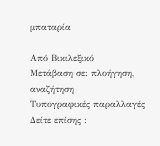μπαταρία

Από Βικιλεξικό
Μετάβαση σε: πλοήγηση, αναζήτηση
Τυπογραφικές παραλλαγές Δείτε επίσης :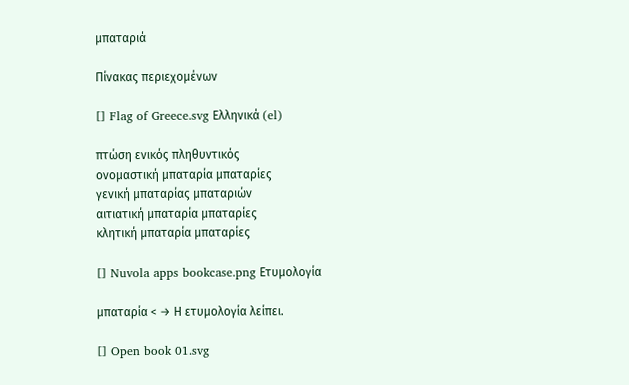μπαταριά

Πίνακας περιεχομένων

[] Flag of Greece.svg Ελληνικά (el)

πτώση ενικός πληθυντικός
ονομαστική μπαταρία μπαταρίες
γενική μπαταρίας μπαταριών
αιτιατική μπαταρία μπαταρίες
κλητική μπαταρία μπαταρίες

[] Nuvola apps bookcase.png Ετυμολογία

μπαταρία < → Η ετυμολογία λείπει.

[] Open book 01.svg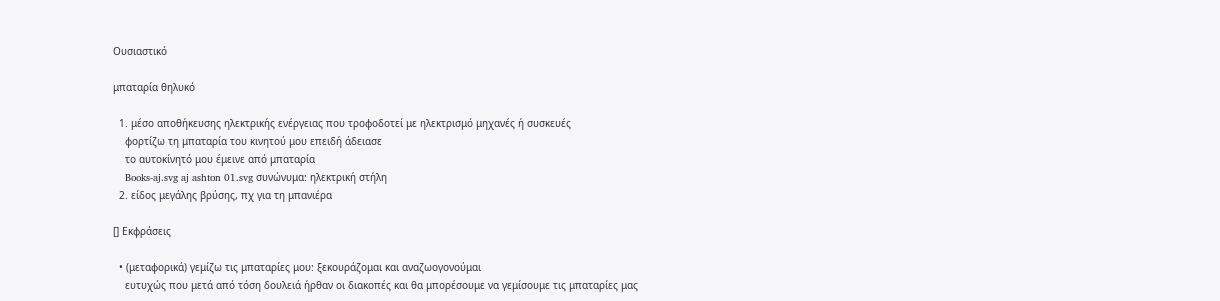Ουσιαστικό

μπαταρία θηλυκό

  1. μέσο αποθήκευσης ηλεκτρικής ενέργειας που τροφοδοτεί με ηλεκτρισμό μηχανές ή συσκευές
    φορτίζω τη μπαταρία του κινητού μου επειδή άδειασε
    το αυτοκίνητό μου έμεινε από μπαταρία
    Books-aj.svg aj ashton 01.svg συνώνυμα: ηλεκτρική στήλη
  2. είδος μεγάλης βρύσης, πχ για τη μπανιέρα

[] Εκφράσεις

  • (μεταφορικά) γεμίζω τις μπαταρίες μου: ξεκουράζομαι και αναζωογονούμαι
    ευτυχώς που μετά από τόση δουλειά ήρθαν οι διακοπές και θα μπορέσουμε να γεμίσουμε τις μπαταρίες μας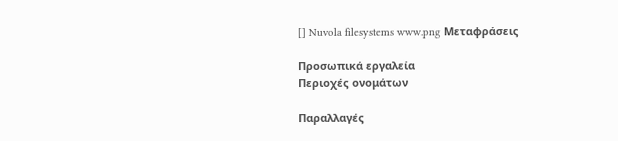[] Nuvola filesystems www.png Μεταφράσεις

Προσωπικά εργαλεία
Περιοχές ονομάτων

Παραλλαγές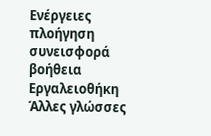Ενέργειες
πλοήγηση
συνεισφορά
βοήθεια
Εργαλειοθήκη
Άλλες γλώσσες